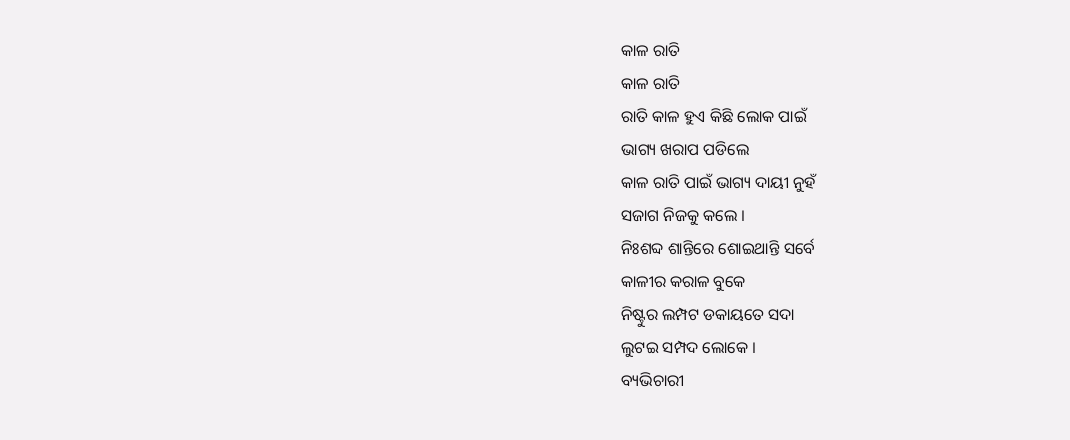କାଳ ରାତି
କାଳ ରାତି
ରାତି କାଳ ହୁଏ କିଛି ଲୋକ ପାଇଁ
ଭାଗ୍ୟ ଖରାପ ପଡିଲେ
କାଳ ରାତି ପାଇଁ ଭାଗ୍ୟ ଦାୟୀ ନୁହଁ
ସଜାଗ ନିଜକୁ କଲେ ।
ନିଃଶବ୍ଦ ଶାନ୍ତିରେ ଶୋଇଥାନ୍ତି ସର୍ବେ
କାଳୀର କରାଳ ବୁକେ
ନିଷ୍ଟୁର ଲମ୍ପଟ ଡକାୟତେ ସଦା
ଲୁଟଇ ସମ୍ପଦ ଲୋକେ ।
ବ୍ୟଭିଚାରୀ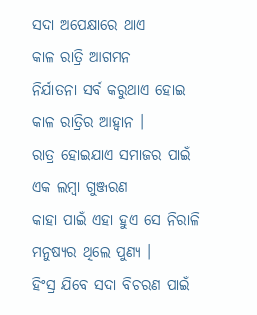ସଦା ଅପେକ୍ଷାରେ ଥାଏ
କାଳ ରାତ୍ରି ଆଗମନ
ନିର୍ଯାତନା ସର୍ବ କରୁଥାଏ ହୋଇ
କାଳ ରାତ୍ରିର ଆହ୍ୱାନ ।
ରାତ୍ର ହୋଇଯାଏ ସମାଜର ପାଇଁ
ଏକ ଲମ୍ବା ଗୁଞ୍ଜରଣ
କାହା ପାଇଁ ଏହା ହୁଏ ସେ ନିରାଳି
ମନୁଷ୍ୟର ଥିଲେ ପୁଣ୍ୟ ।
ହିଂସ୍ର ଯିବେ ସଦା ବିଚରଣ ପାଇଁ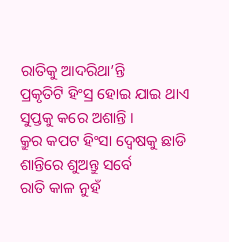ରାତିକୁ ଆଦରିଥା’ନ୍ତି
ପ୍ରକୃତିଟି ହିଂସ୍ର ହୋଇ ଯାଇ ଥାଏ
ସୁପ୍ତକୁ କରେ ଅଶାନ୍ତି ।
କ୍ରୁର କପଟ ହିଂସା ଦ୍ୱେଷକୁ ଛାଡି
ଶାନ୍ତିରେ ଶୁଅନ୍ତୁ ସର୍ବେ
ରାତି କାଳ ନୁହଁ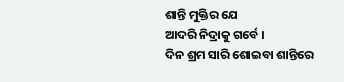ଶାନ୍ତି ମୁକ୍ତିର ଯେ
ଆଦରି ନିଦ୍ରାକୁ ଗର୍ବେ ।
ଦିନ ଶ୍ରମ ସାରି ଶୋଇବା ଶାନ୍ତିରେ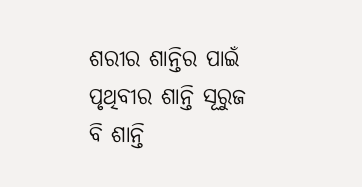ଶରୀର ଶାନ୍ତିର ପାଇଁ
ପୃଥିବୀର ଶାନ୍ତି ସୂରୁଜ ବି ଶାନ୍ତି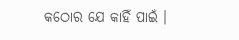କଠୋର ଯେ କାହିଁ ପାଇଁ ।